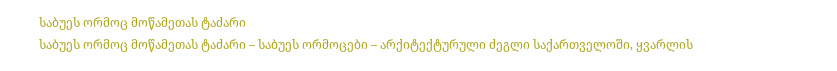საბუეს ორმოც მოწამეთას ტაძარი
საბუეს ორმოც მოწამეთას ტაძარი – საბუეს ორმოცები – არქიტექტურული ძეგლი საქართველოში, ყვარლის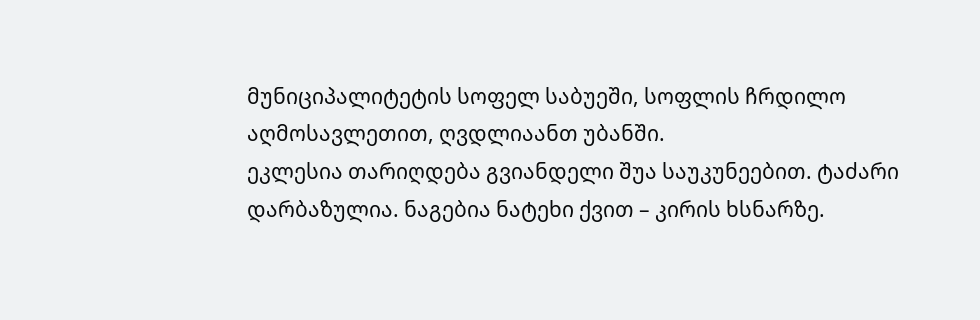მუნიციპალიტეტის სოფელ საბუეში, სოფლის ჩრდილო აღმოსავლეთით, ღვდლიაანთ უბანში.
ეკლესია თარიღდება გვიანდელი შუა საუკუნეებით. ტაძარი დარბაზულია. ნაგებია ნატეხი ქვით – კირის ხსნარზე.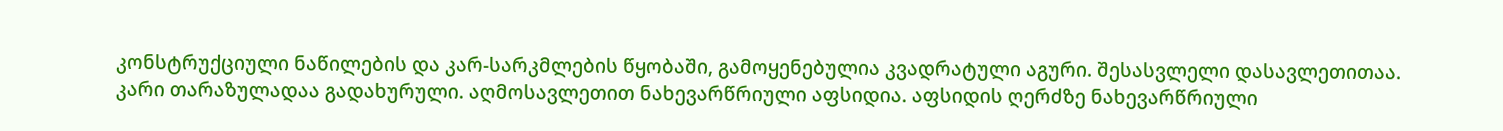კონსტრუქციული ნაწილების და კარ-სარკმლების წყობაში, გამოყენებულია კვადრატული აგური. შესასვლელი დასავლეთითაა. კარი თარაზულადაა გადახურული. აღმოსავლეთით ნახევარწრიული აფსიდია. აფსიდის ღერძზე ნახევარწრიული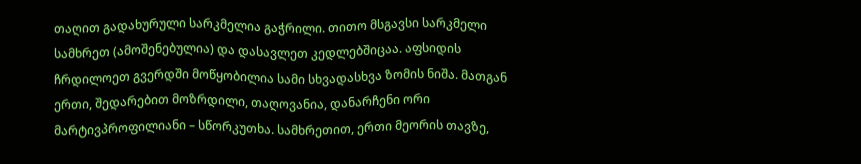თაღით გადახურული სარკმელია გაჭრილი. თითო მსგავსი სარკმელი სამხრეთ (ამოშენებულია) და დასავლეთ კედლებშიცაა. აფსიდის ჩრდილოეთ გვერდში მოწყობილია სამი სხვადასხვა ზომის ნიშა. მათგან ერთი, შედარებით მოზრდილი, თაღოვანია, დანარჩენი ორი მარტივპროფილიანი – სწორკუთხა. სამხრეთით, ერთი მეორის თავზე,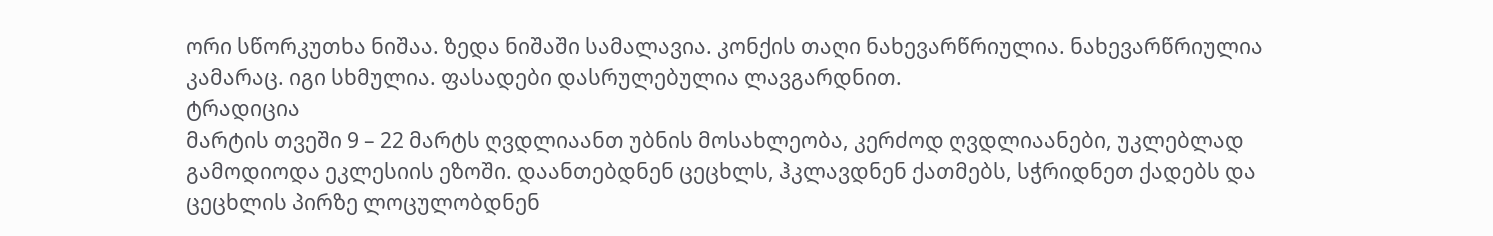ორი სწორკუთხა ნიშაა. ზედა ნიშაში სამალავია. კონქის თაღი ნახევარწრიულია. ნახევარწრიულია კამარაც. იგი სხმულია. ფასადები დასრულებულია ლავგარდნით.
ტრადიცია
მარტის თვეში 9 – 22 მარტს ღვდლიაანთ უბნის მოსახლეობა, კერძოდ ღვდლიაანები, უკლებლად გამოდიოდა ეკლესიის ეზოში. დაანთებდნენ ცეცხლს, ჰკლავდნენ ქათმებს, სჭრიდნეთ ქადებს და ცეცხლის პირზე ლოცულობდნენ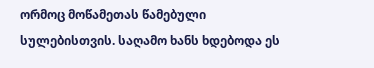ორმოც მოწამეთას წამებული სულებისთვის. საღამო ხანს ხდებოდა ეს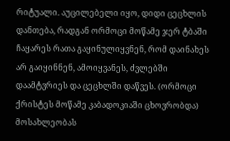რიტუალი. აუცილებელი იყო, დიდი ცეცხლის დანთება, რადგან ორმოცი მოწამე ჯერ ტბაში ჩაყარეს რათა გაყინულიყვნენ, რომ დაინახეს არ გაიყინნენ, ამოიყვანეს, ძვლებში დაამტვრიეს და ცეცხლში დაწვეს. (ორმოცი ქრისტეს მოწამე კაბადოკიაში ცხოვრობდა)
მოსახლეობას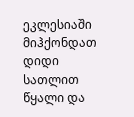ეკლესიაში მიჰქონდათ დიდი სათლით წყალი და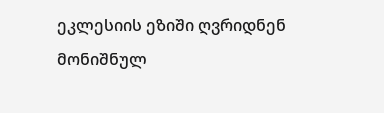ეკლესიის ეზიში ღვრიდნენ მონიშნულ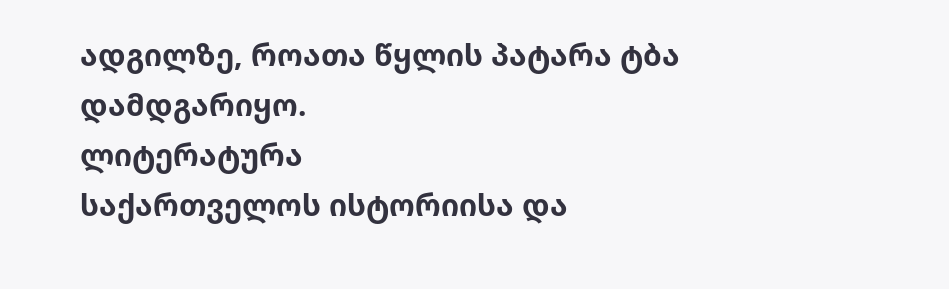ადგილზე, როათა წყლის პატარა ტბა დამდგარიყო.
ლიტერატურა
საქართველოს ისტორიისა და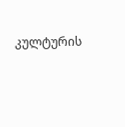კულტურის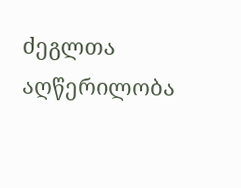ძეგლთა აღწერილობა